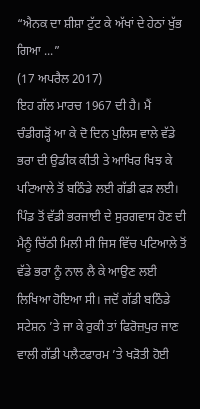“ਐਨਕ ਦਾ ਸ਼ੀਸ਼ਾ ਟੁੱਟ ਕੇ ਅੱਖਾਂ ਦੇ ਹੇਠਾਂ ਖੁੱਭ ਗਿਆ ...”
(17 ਅਪਰੈਲ 2017)
ਇਹ ਗੱਲ ਮਾਰਚ 1967 ਦੀ ਹੈ। ਮੈਂ ਚੰਡੀਗੜ੍ਹੋਂ ਆ ਕੇ ਦੋ ਦਿਨ ਪੁਲਿਸ ਵਾਲੇ ਵੱਡੇ ਭਰਾ ਦੀ ਉਡੀਕ ਕੀਤੀ ਤੇ ਆਖਿਰ ਖਿਝ ਕੇ ਪਟਿਆਲੇ ਤੋਂ ਬਠਿੰਡੇ ਲਈ ਗੱਡੀ ਫੜ ਲਈ। ਪਿੰਡ ਤੋਂ ਵੱਡੀ ਭਰਜਾਈ ਦੇ ਸੁਰਗਵਾਸ ਹੋਣ ਦੀ ਮੈਨੂੰ ਚਿੱਠੀ ਮਿਲੀ ਸੀ ਜਿਸ ਵਿੱਚ ਪਟਿਆਲੇ ਤੋਂ ਵੱਡੇ ਭਰਾ ਨੂੰ ਨਾਲ ਲੈ ਕੇ ਆਉਣ ਲਈ ਲਿਖਿਆ ਹੋਇਆ ਸੀ। ਜਦੋਂ ਗੱਡੀ ਬਠਿੰਡੇ ਸਟੇਸ਼ਨ ’ਤੇ ਜਾ ਕੇ ਰੁਕੀ ਤਾਂ ਫਿਰੋਜ਼ਪੁਰ ਜਾਣ ਵਾਲੀ ਗੱਡੀ ਪਲੈਟਫਾਰਮ ’ਤੇ ਖੜੋਤੀ ਹੋਈ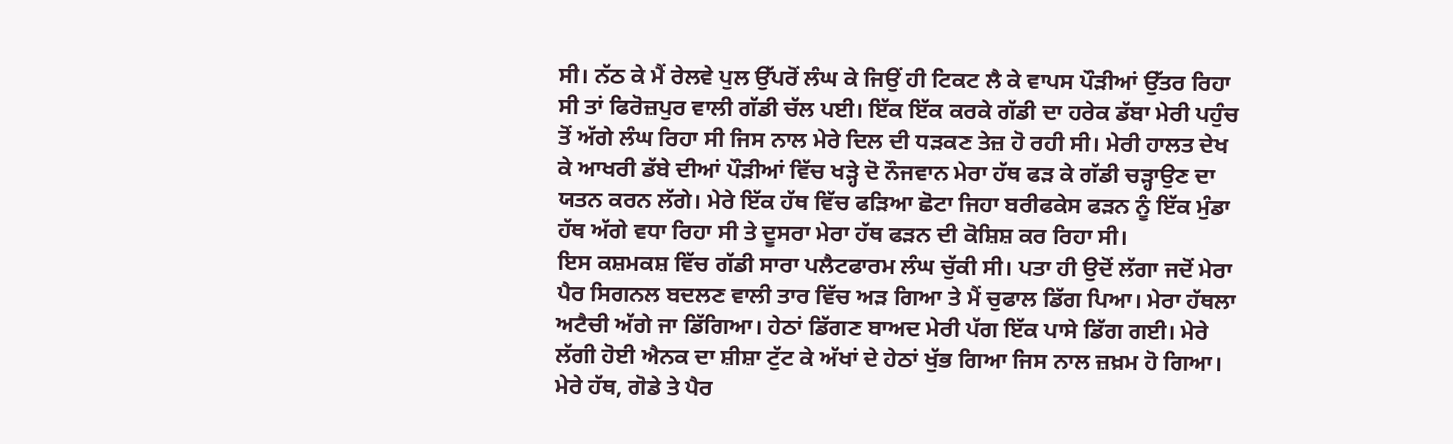ਸੀ। ਨੱਠ ਕੇ ਮੈਂ ਰੇਲਵੇ ਪੁਲ ਉੱਪਰੋਂ ਲੰਘ ਕੇ ਜਿਉਂ ਹੀ ਟਿਕਟ ਲੈ ਕੇ ਵਾਪਸ ਪੌੜੀਆਂ ਉੱਤਰ ਰਿਹਾ ਸੀ ਤਾਂ ਫਿਰੋਜ਼ਪੁਰ ਵਾਲੀ ਗੱਡੀ ਚੱਲ ਪਈ। ਇੱਕ ਇੱਕ ਕਰਕੇ ਗੱਡੀ ਦਾ ਹਰੇਕ ਡੱਬਾ ਮੇਰੀ ਪਹੁੰਚ ਤੋਂ ਅੱਗੇ ਲੰਘ ਰਿਹਾ ਸੀ ਜਿਸ ਨਾਲ ਮੇਰੇ ਦਿਲ ਦੀ ਧੜਕਣ ਤੇਜ਼ ਹੋ ਰਹੀ ਸੀ। ਮੇਰੀ ਹਾਲਤ ਦੇਖ ਕੇ ਆਖਰੀ ਡੱਬੇ ਦੀਆਂ ਪੌੜੀਆਂ ਵਿੱਚ ਖੜ੍ਹੇ ਦੋ ਨੌਜਵਾਨ ਮੇਰਾ ਹੱਥ ਫੜ ਕੇ ਗੱਡੀ ਚੜ੍ਹਾਉਣ ਦਾ ਯਤਨ ਕਰਨ ਲੱਗੇ। ਮੇਰੇ ਇੱਕ ਹੱਥ ਵਿੱਚ ਫੜਿਆ ਛੋਟਾ ਜਿਹਾ ਬਰੀਫਕੇਸ ਫੜਨ ਨੂੰ ਇੱਕ ਮੁੰਡਾ ਹੱਥ ਅੱਗੇ ਵਧਾ ਰਿਹਾ ਸੀ ਤੇ ਦੂਸਰਾ ਮੇਰਾ ਹੱਥ ਫੜਨ ਦੀ ਕੋਸ਼ਿਸ਼ ਕਰ ਰਿਹਾ ਸੀ।
ਇਸ ਕਸ਼ਮਕਸ਼ ਵਿੱਚ ਗੱਡੀ ਸਾਰਾ ਪਲੈਟਫਾਰਮ ਲੰਘ ਚੁੱਕੀ ਸੀ। ਪਤਾ ਹੀ ਉਦੋਂ ਲੱਗਾ ਜਦੋਂ ਮੇਰਾ ਪੈਰ ਸਿਗਨਲ ਬਦਲਣ ਵਾਲੀ ਤਾਰ ਵਿੱਚ ਅੜ ਗਿਆ ਤੇ ਮੈਂ ਚੁਫਾਲ ਡਿੱਗ ਪਿਆ। ਮੇਰਾ ਹੱਥਲਾ ਅਟੈਚੀ ਅੱਗੇ ਜਾ ਡਿੱਗਿਆ। ਹੇਠਾਂ ਡਿੱਗਣ ਬਾਅਦ ਮੇਰੀ ਪੱਗ ਇੱਕ ਪਾਸੇ ਡਿੱਗ ਗਈ। ਮੇਰੇ ਲੱਗੀ ਹੋਈ ਐਨਕ ਦਾ ਸ਼ੀਸ਼ਾ ਟੁੱਟ ਕੇ ਅੱਖਾਂ ਦੇ ਹੇਠਾਂ ਖੁੱਭ ਗਿਆ ਜਿਸ ਨਾਲ ਜ਼ਖ਼ਮ ਹੋ ਗਿਆ। ਮੇਰੇ ਹੱਥ, ਗੋਡੇ ਤੇ ਪੈਰ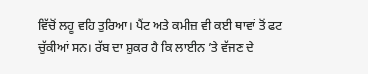ਵਿੱਚੋਂ ਲਹੂ ਵਹਿ ਤੁਰਿਆ। ਪੈਂਟ ਅਤੇ ਕਮੀਜ਼ ਵੀ ਕਈ ਥਾਵਾਂ ਤੋਂ ਫਟ ਚੁੱਕੀਆਂ ਸਨ। ਰੱਬ ਦਾ ਸ਼ੁਕਰ ਹੈ ਕਿ ਲਾਈਨ ’ਤੇ ਵੱਜਣ ਦੇ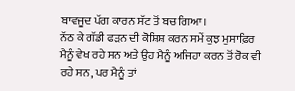ਬਾਵਜੂਦ ਪੱਗ ਕਾਰਨ ਸੱਟ ਤੋਂ ਬਚ ਗਿਆ।
ਨੱਠ ਕੇ ਗੱਡੀ ਫੜਨ ਦੀ ਕੋਸ਼ਿਸ਼ ਕਰਨ ਸਮੇਂ ਕੁਝ ਮੁਸਾਫ਼ਿਰ ਮੈਨੂੰ ਵੇਖ ਰਹੇ ਸਨ ਅਤੇ ਉਹ ਮੈਨੂੰ ਅਜਿਹਾ ਕਰਨ ਤੋਂ ਰੋਕ ਵੀ ਰਹੇ ਸਨ, ਪਰ ਮੈਨੂੰ ਤਾਂ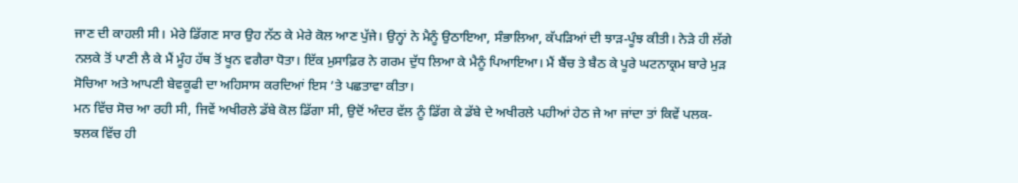ਜਾਣ ਦੀ ਕਾਹਲੀ ਸੀ। ਮੇਰੇ ਡਿੱਗਣ ਸਾਰ ਉਹ ਨੱਠ ਕੇ ਮੇਰੇ ਕੋਲ ਆਣ ਪੁੱਜੇ। ਉਨ੍ਹਾਂ ਨੇ ਮੈਨੂੰ ਉਠਾਇਆ, ਸੰਭਾਲਿਆ, ਕੱਪੜਿਆਂ ਦੀ ਝਾੜ-ਪੂੰਝ ਕੀਤੀ। ਨੇੜੇ ਹੀ ਲੱਗੇ ਨਲਕੇ ਤੋਂ ਪਾਣੀ ਲੈ ਕੇ ਮੈਂ ਮੂੰਹ ਹੱਥ ਤੋਂ ਖੂਨ ਵਗੈਰਾ ਧੋਤਾ। ਇੱਕ ਮੁਸਾਫ਼ਿਰ ਨੇ ਗਰਮ ਦੁੱਧ ਲਿਆ ਕੇ ਮੈਨੂੰ ਪਿਆਇਆ। ਮੈਂ ਬੈਂਚ ਤੇ ਬੈਠ ਕੇ ਪੂਰੇ ਘਟਨਾਕ੍ਰਮ ਬਾਰੇ ਮੁੜ ਸੋਚਿਆ ਅਤੇ ਆਪਣੀ ਬੇਵਕੂਫੀ ਦਾ ਅਹਿਸਾਸ ਕਰਦਿਆਂ ਇਸ ’ਤੇ ਪਛਤਾਵਾ ਕੀਤਾ।
ਮਨ ਵਿੱਚ ਸੋਚ ਆ ਰਹੀ ਸੀ, ਜਿਵੇਂ ਅਖੀਰਲੇ ਡੱਬੇ ਕੋਲ ਡਿੱਗਾ ਸੀ, ਉਦੋਂ ਅੰਦਰ ਵੱਲ ਨੂੰ ਡਿੱਗ ਕੇ ਡੱਬੇ ਦੇ ਅਖੀਰਲੇ ਪਹੀਆਂ ਹੇਠ ਜੇ ਆ ਜਾਂਦਾ ਤਾਂ ਕਿਵੇਂ ਪਲਕ-ਝਲਕ ਵਿੱਚ ਹੀ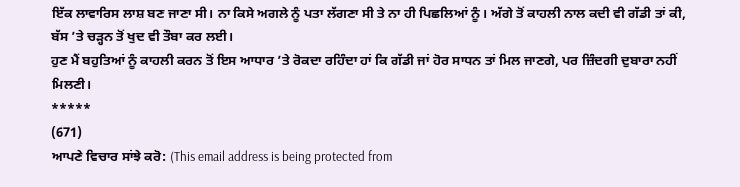ਇੱਕ ਲਾਵਾਰਿਸ ਲਾਸ਼ ਬਣ ਜਾਣਾ ਸੀ। ਨਾ ਕਿਸੇ ਅਗਲੇ ਨੂੰ ਪਤਾ ਲੱਗਣਾ ਸੀ ਤੇ ਨਾ ਹੀ ਪਿਛਲਿਆਂ ਨੂੰ। ਅੱਗੇ ਤੋਂ ਕਾਹਲੀ ਨਾਲ ਕਦੀ ਵੀ ਗੱਡੀ ਤਾਂ ਕੀ, ਬੱਸ ’ਤੇ ਚੜ੍ਹਨ ਤੋਂ ਖੁਦ ਵੀ ਤੌਬਾ ਕਰ ਲਈ।
ਹੁਣ ਮੈਂ ਬਹੁਤਿਆਂ ਨੂੰ ਕਾਹਲੀ ਕਰਨ ਤੋਂ ਇਸ ਆਧਾਰ ’ਤੇ ਰੋਕਦਾ ਰਹਿੰਦਾ ਹਾਂ ਕਿ ਗੱਡੀ ਜਾਂ ਹੋਰ ਸਾਧਨ ਤਾਂ ਮਿਲ ਜਾਣਗੇ, ਪਰ ਜ਼ਿੰਦਗੀ ਦੁਬਾਰਾ ਨਹੀਂ ਮਿਲਣੀ।
*****
(671)
ਆਪਣੇ ਵਿਚਾਰ ਸਾਂਝੇ ਕਰੋ: (This email address is being protected from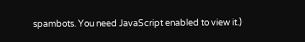spambots. You need JavaScript enabled to view it.)